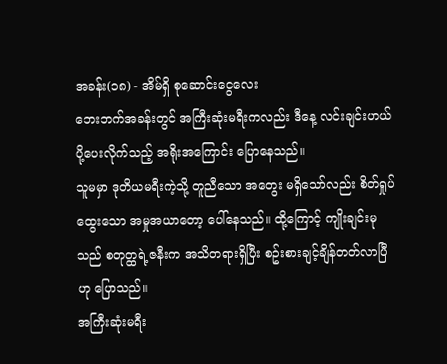အခန်း(၁၈) - အိမ်ရှိ စုဆောင်းငွေလေး
ဘေးဘက်အခန်းတွင် အကြီးဆုံးမရီးကလည်း ဒီနေ့ လင်းချင်းဟယ် ပို့ပေးလိုက်သည့် အရိုးအကြောင်း ပြောနေသည်။
သူမမှာ ဒုတိယမရီးကဲ့သို့ တူညီသော အတွေး မရှိသော်လည်း စိတ်ရှုပ်ထွေးသော အမှုအယာတော့ ပေါ်နေသည်။ ထို့ကြောင့် ကျိုးချင်းမုသည် စတုတ္ထရဲ့ဇနီးက အသိတရားရှိပြီး စဥ်းစားချင့်ချိန်တတ်လာပြီဟု ပြောသည်။
အကြီးဆုံးမရီး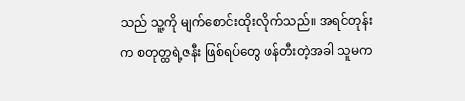သည် သူ့ကို မျက်စောင်းထိုးလိုက်သည်။ အရင်တုန်းက စတုတ္ထရဲ့ဇနီး ဖြစ်ရပ်တွေ ဖန်တီးတဲ့အခါ သူမက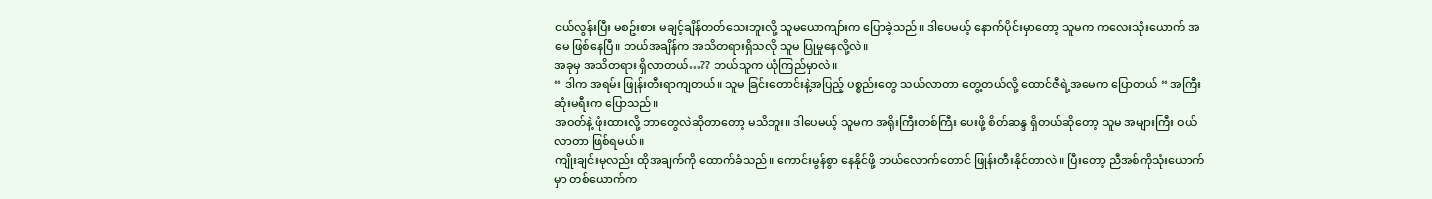ငယ်လွန်းပြီး မစဥ်းစား မချင့်ချိန်တတ်သေးဘူးလို့ သူမယောကျာ်းက ပြောခဲ့သည်။ ဒါပေမယ့် နောက်ပိုင်းမှာတော့ သူမက ကလေးသုံးယောက် အမေ ဖြစ်နေပြီ။ ဘယ်အချိန်က အသိတရားရှိသလို သူမ ပြုမှုနေလို့လဲ။
အခုမှ အသိတရား ရှိလာတယ်…?? ဘယ်သူက ယုံကြည်မှာလဲ။
“ ဒါက အရမ်း ဖြုန်းတီးရာကျတယ်။ သူမ ခြင်းတောင်းနဲ့အပြည့် ပစ္စည်းတွေ သယ်လာတာ တွေ့တယ်လို့ ထောင်ဇီရဲ့အမေက ပြောတယ် “ အကြီးဆုံးမရီးက ပြောသည်။
အဝတ်နဲ့ ဖုံးထားလို့ ဘာတွေလဲဆိုတာတော့ မသိဘူး။ ဒါပေမယ့် သူမက အရိုးကြီးတစ်ကြီး ပေးဖို့ စိတ်ဆန္ဒ ရှိတယ်ဆိုတော့ သူမ အများကြီး ဝယ်လာတာ ဖြစ်ရမယ်။
ကျိုးချင်းမုလည်း ထိုအချက်ကို ထောက်ခံသည်။ ကောင်းမွန်စွာ နေနိုင်ဖို့ ဘယ်လောက်တောင် ဖြုန်းတီးနိုင်တာလဲ။ ပြီးတော့ ညီအစ်ကိုသုံးယောက်မှာ တစ်ယောက်က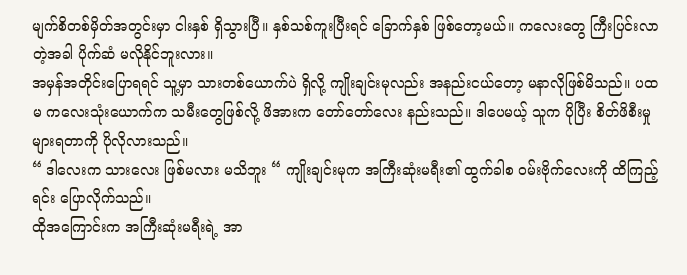မျက်စိတစ်မှိတ်အတွင်းမှာ ငါးနှစ် ရှိသွားပြီ။ နှစ်သစ်ကူးပြီးရင် ခြောက်နှစ် ဖြစ်တော့မယ်။ ကလေးတွေ ကြီးပြင်းလာတဲ့အခါ ပိုက်ဆံ မလိုနိုင်ဘူးလား။
အမှန်အတိုင်းပြောရရင် သူ့မှာ သားတစ်ယောက်ပဲ ရှိလို့ ကျိုးချင်းမုလည်း အနည်းငယ်တော့ မနာလိုဖြစ်မိသည်။ ပထမ ကလေးသုံးယောက်က သမီးတွေဖြစ်လို့ ဖိအားက တော်တော်လေး နည်းသည်။ ဒါပေမယ့် သူက ပိုပြီး စိတ်ဖိစီးမှု များရတာကို ပိုလိုလားသည်။
“ ဒါလေးက သားလေး ဖြစ်မလား မသိဘူး “ ကျိုးချင်းမုက အကြီးဆုံးမရီး၏ ထွက်ခါစ ဝမ်းဗိုက်လေးကို ထိကြည့်ရင်း ပြောလိုက်သည်။
ထိုအကြောင်းက အကြီးဆုံးမရီးရဲ့ အာ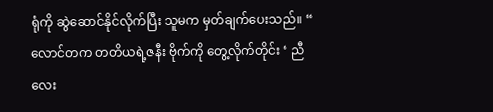ရုံကို ဆွဲဆောင်နိုင်လိုက်ပြီး သူမက မှတ်ချက်ပေးသည်။ “ လောင်တက တတိယရဲ့ဇနီး ဗိုက်ကို တွေ့လိုက်တိုင်း ‘ ညီလေး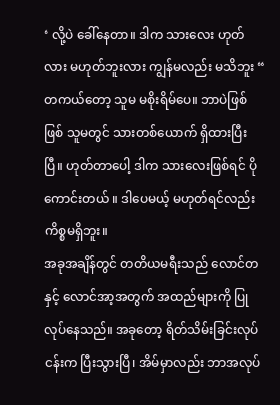‘ လို့ပဲ ခေါ်နေတာ။ ဒါက သားလေး ဟုတ်လား မဟုတ်ဘူးလား ကျွန်မလည်း မသိဘူး “
တကယ်တော့ သူမ မစိုးရိမ်ပေ။ ဘာပဲဖြစ်ဖြစ် သူမတွင် သားတစ်ယောက် ရှိထားပြီးပြီ။ ဟုတ်တာပေါ့ ဒါက သားလေးဖြစ်ရင် ပိုကောင်းတယ် ။ ဒါပေမယ့် မဟုတ်ရင်လည်း ကိစ္စမရှိဘူး။
အခုအချိန်တွင် တတိယမရီးသည် လောင်တနှင့် လောင်အာ့အတွက် အထည်များကို ပြုလုပ်နေသည်။ အခုတော့ ရိတ်သိမ်းခြင်းလုပ်ငန်းက ပြီးသွားပြီ၊ အိမ်မှာလည်း ဘာအလုပ်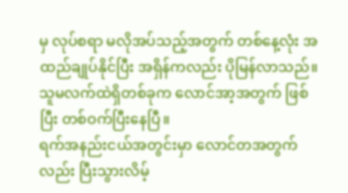မှ လုပ်စရာ မလိုအပ်သည့်အတွက် တစ်နေ့လုံး အထည်ချုပ်နိုင်ပြီး အရှိန်ကလည်း ပိုမြန်လာသည်။ သူမလက်ထဲရှိတစ်ခုက လောင်အာ့အတွက် ဖြစ်ပြီး တစ်ဝက်ပြီးနေပြီ။
ရက်အနည်းငယ်အတွင်းမှာ လောင်တအတွက်လည်း ပြီးသွားလိမ့်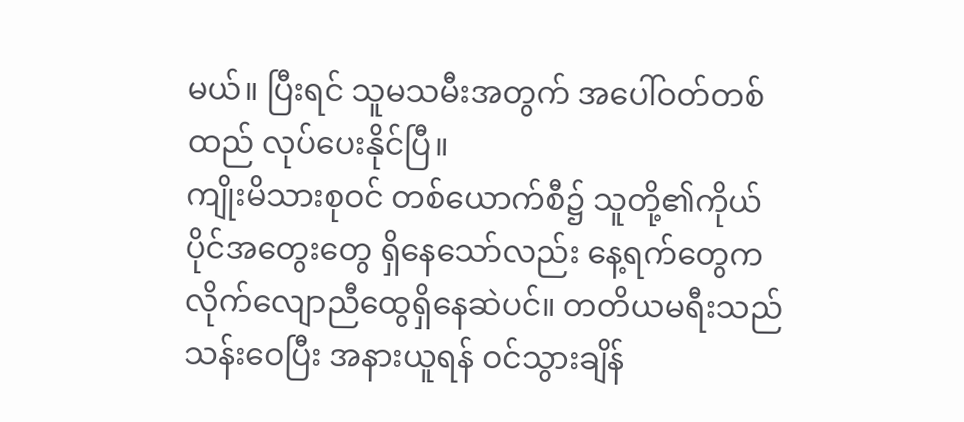မယ်။ ပြီးရင် သူမသမီးအတွက် အပေါ်ဝတ်တစ်ထည် လုပ်ပေးနိုင်ပြီ။
ကျိုးမိသားစုဝင် တစ်ယောက်စီ၌ သူတို့၏ကိုယ်ပိုင်အတွေးတွေ ရှိနေသော်လည်း နေ့ရက်တွေက လိုက်လျောညီထွေရှိနေဆဲပင်။ တတိယမရီးသည် သန်းဝေပြီး အနားယူရန် ဝင်သွားချိန်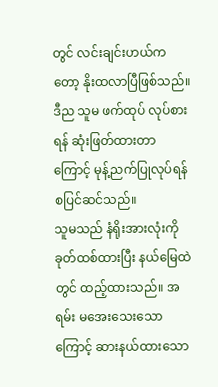တွင် လင်းချင်းဟယ်ကတော့ နိုးထလာပြီဖြစ်သည်။
ဒီည သူမ ဖက်ထုပ် လုပ်စားရန် ဆုံးဖြတ်ထားတာကြောင့် မုန့်ညက်ပြုလုပ်ရန် စပြင်ဆင်သည်။
သူမသည် နံရိုးအားလုံးကို ခုတ်ထစ်ထားပြီး နယ်မြေထဲတွင် ထည့်ထားသည်။ အရမ်း မအေးသေးသောကြောင့် ဆားနယ်ထားသော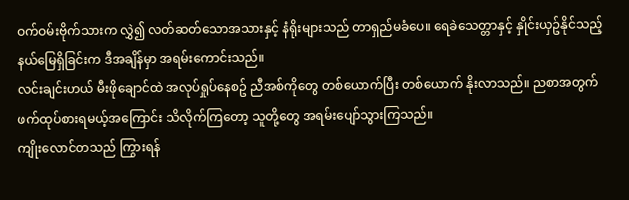ဝက်ဝမ်းဗိုက်သားက လွှဲ၍ လတ်ဆတ်သောအသားနှင့် နံရိုးများသည် တာရှည်မခံပေ။ ရေခဲသေတ္တာနှင့် နှိုင်းယှဥ်နိုင်သည့် နယ်မြေရှိခြင်းက ဒီအချိန်မှာ အရမ်းကောင်းသည်။
လင်းချင်းဟယ် မီးဖိုချောင်ထဲ အလုပ်ရှုပ်နေစဥ် ညီအစ်ကိုတွေ တစ်ယောက်ပြီး တစ်ယောက် နိုးလာသည်။ ညစာအတွက် ဖက်ထုပ်စားရမယ့်အကြောင်း သိလိုက်ကြတော့ သူတို့တွေ အရမ်းပျော်သွားကြသည်။
ကျိုးလောင်တသည် ကြွားရန်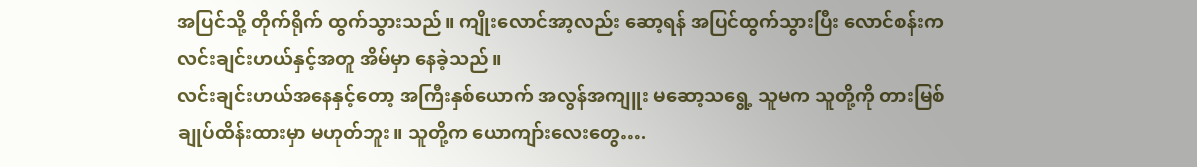အပြင်သို့ တိုက်ရိုက် ထွက်သွားသည်။ ကျိုးလောင်အာ့လည်း ဆော့ရန် အပြင်ထွက်သွားပြီး လောင်စန်းက လင်းချင်းဟယ်နှင့်အတူ အိမ်မှာ နေခဲ့သည်။
လင်းချင်းဟယ်အနေနှင့်တော့ အကြီးနှစ်ယောက် အလွန်အကျူး မဆော့သရွေ့ သူမက သူတို့ကို တားမြစ်ချုပ်ထိန်းထားမှာ မဟုတ်ဘူး။ သူတို့က ယောကျာ်းလေးတွေ….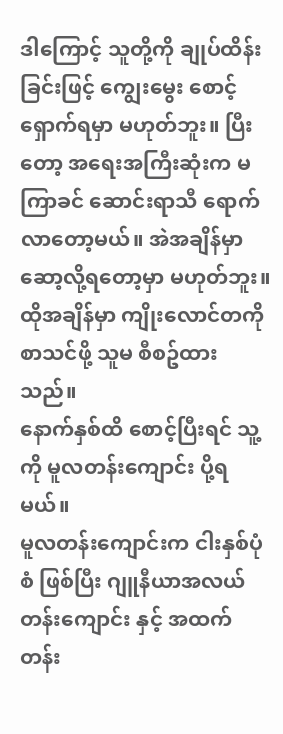ဒါကြောင့် သူတို့ကို ချုပ်ထိန်းခြင်းဖြင့် ကျွေးမွေး စောင့်ရှောက်ရမှာ မဟုတ်ဘူး။ ပြီးတော့ အရေးအကြီးဆုံးက မကြာခင် ဆောင်းရာသီ ရောက်လာတော့မယ်။ အဲအချိန်မှာ ဆော့လို့ရတော့မှာ မဟုတ်ဘူး။ ထိုအချိန်မှာ ကျိုးလောင်တကို စာသင်ဖို့ သူမ စီစဥ်ထားသည်။
နောက်နှစ်ထိ စောင့်ပြီးရင် သူ့ကို မူလတန်းကျောင်း ပို့ရမယ်။
မူလတန်းကျောင်းက ငါးနှစ်ပုံစံ ဖြစ်ပြီး ဂျူနီယာအလယ်တန်းကျောင်း နှင့် အထက်တန်း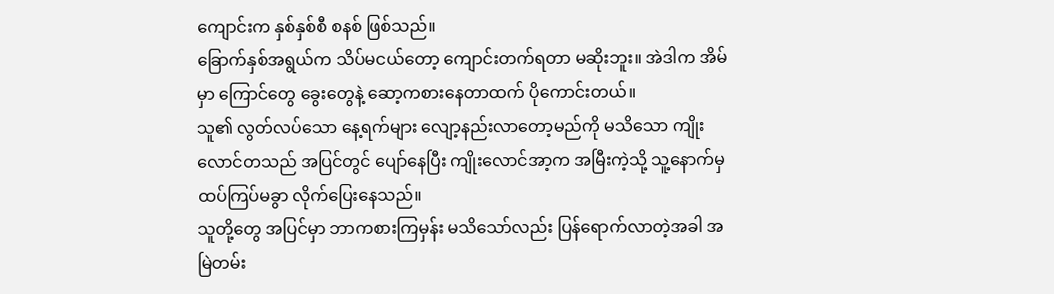ကျောင်းက နှစ်နှစ်စီ စနစ် ဖြစ်သည်။
ခြောက်နှစ်အရွယ်က သိပ်မငယ်တော့ ကျောင်းတက်ရတာ မဆိုးဘူး။ အဲဒါက အိမ်မှာ ကြောင်တွေ ခွေးတွေနဲ့ ဆော့ကစားနေတာထက် ပိုကောင်းတယ်။
သူ၏ လွတ်လပ်သော နေ့ရက်များ လျော့နည်းလာတော့မည်ကို မသိသော ကျိုးလောင်တသည် အပြင်တွင် ပျော်နေပြီး ကျိုးလောင်အာ့က အမြီးကဲ့သို့ သူ့နောက်မှ ထပ်ကြပ်မခွာ လိုက်ပြေးနေသည်။
သူတို့တွေ အပြင်မှာ ဘာကစားကြမှန်း မသိသော်လည်း ပြန်ရောက်လာတဲ့အခါ အမြဲတမ်း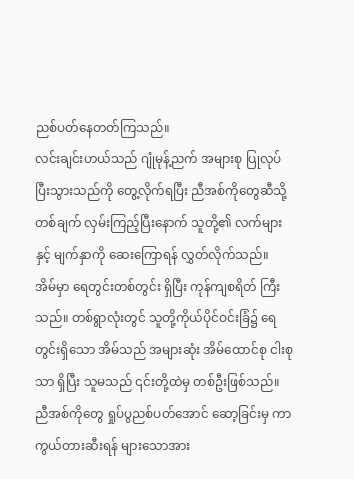ညစ်ပတ်နေတတ်ကြသည်။
လင်းချင်းဟယ်သည် ဂျုံမုန့်ညက် အများစု ပြုလုပ်ပြီးသွားသည်ကို တွေ့လိုက်ရပြီး ညီအစ်ကိုတွေဆီသို့ တစ်ချက် လှမ်းကြည့်ပြီးနောက် သူတို့၏ လက်များနှင့် မျက်နှာကို ဆေးကြောရန် လွှတ်လိုက်သည်။
အိမ်မှာ ရေတွင်းတစ်တွင်း ရှိပြီး ကုန်ကျစရိတ် ကြီးသည်။ တစ်ရွာလုံးတွင် သူတို့ကိုယ်ပိုင်ဝင်းခြံ၌ ရေတွင်းရှိသော အိမ်သည် အများဆုံး အိမ်ထောင်စု ငါးစုသာ ရှိပြီး သူမသည် ၎င်းတို့ထဲမှ တစ်ဦးဖြစ်သည်။
ညီအစ်ကိုတွေ ရှုပ်ပွညစ်ပတ်အောင် ဆော့ခြင်းမှ ကာကွယ်တားဆီးရန် များသောအား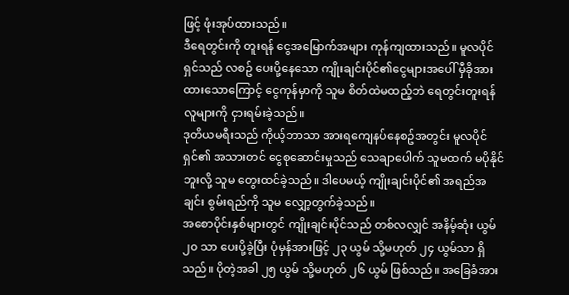ဖြင့် ဖုံးအုပ်ထားသည်။
ဒီရေတွင်းကို တူးရန် ငွေအမြောက်အများ ကုန်ကျထားသည်။ မူလပိုင်ရှင်သည် လစဥ် ပေးပို့နေသော ကျိုးချင်းပိုင်၏ငွေများအပေါ် မှီခိုအားထားသောကြောင့် ငွေကုန်မှာကို သူမ စိတ်ထဲမထည့်ဘဲ ရေတွင်းတူးရန် လူများကို ငှားရမ်းခဲ့သည်။
ဒုတိယမရီးသည် ကိုယ့်ဘာသာ အားရကျေနပ်နေစဥ်အတွင်း မူလပိုင်ရှင်၏ အသားတင် ငွေစုဆောင်းမှုသည် သေချာပေါက် သူမထက် မပိုနိုင်ဘူးလို့ သူမ တွေးထင်ခဲ့သည်။ ဒါပေမယ့် ကျိုးချင်းပိုင်၏ အရည်အချင်း စွမ်းရည်ကို သူမ လျှော့တွက်ခဲ့သည်။
အစောပိုင်းနှစ်များတွင် ကျိုးချင်းပိုင်သည် တစ်လလျှင် အနိမ့်ဆုံး ယွမ် ၂၀ သာ ပေးပို့ခဲ့ပြီး ပုံမှန်အားဖြင့် ၂၃ ယွမ် သို့မဟုတ် ၂၄ ယွမ်သာ ရှိသည်။ ပိုတဲ့အခါ ၂၅ ယွမ် သို့မဟုတ် ၂၆ ယွမ် ဖြစ်သည်။ အခြေခံအား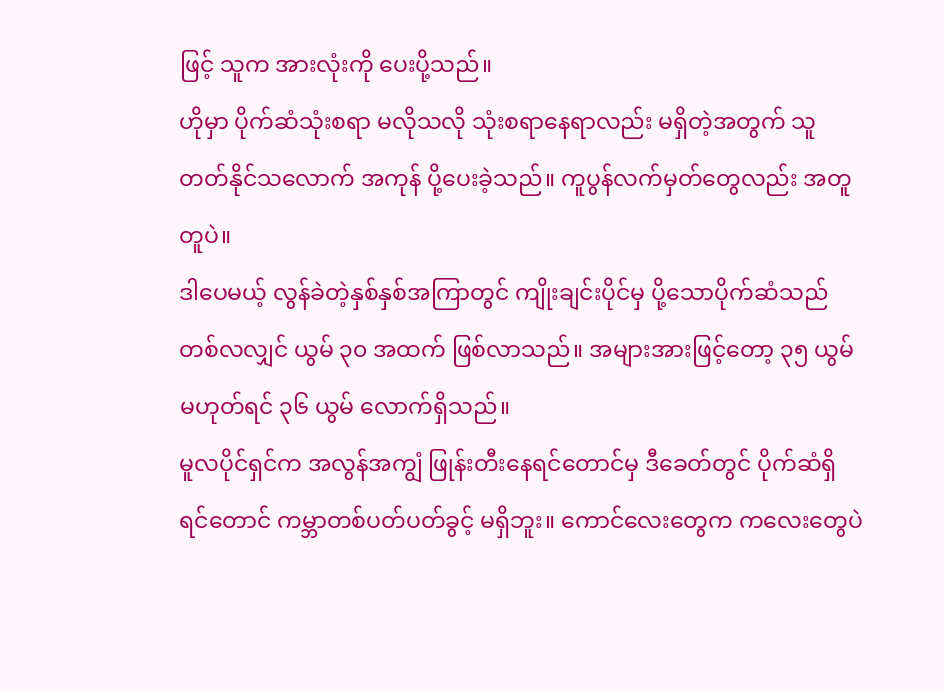ဖြင့် သူက အားလုံးကို ပေးပို့သည်။
ဟိုမှာ ပိုက်ဆံသုံးစရာ မလိုသလို သုံးစရာနေရာလည်း မရှိတဲ့အတွက် သူ တတ်နိုင်သလောက် အကုန် ပို့ပေးခဲ့သည်။ ကူပွန်လက်မှတ်တွေလည်း အတူတူပဲ။
ဒါပေမယ့် လွန်ခဲတဲ့နှစ်နှစ်အကြာတွင် ကျိုးချင်းပိုင်မှ ပို့သောပိုက်ဆံသည် တစ်လလျှင် ယွမ် ၃၀ အထက် ဖြစ်လာသည်။ အများအားဖြင့်တော့ ၃၅ ယွမ် မဟုတ်ရင် ၃၆ ယွမ် လောက်ရှိသည်။
မူလပိုင်ရှင်က အလွန်အကျွံ ဖြုန်းတီးနေရင်တောင်မှ ဒီခေတ်တွင် ပိုက်ဆံရှိရင်တောင် ကမ္ဘာတစ်ပတ်ပတ်ခွင့် မရှိဘူး။ ကောင်လေးတွေက ကလေးတွေပဲ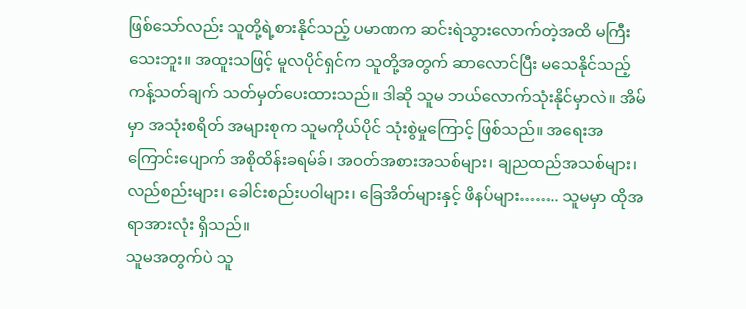ဖြစ်သော်လည်း သူတို့ရဲ့စားနိုင်သည့် ပမာဏက ဆင်းရဲသွားလောက်တဲ့အထိ မကြီးသေးဘူး။ အထူးသဖြင့် မူလပိုင်ရှင်က သူတို့အတွက် ဆာလောင်ပြီး မသေနိုင်သည့် ကန့်သတ်ချက် သတ်မှတ်ပေးထားသည်။ ဒါဆို သူမ ဘယ်လောက်သုံးနိုင်မှာလဲ။ အိမ်မှာ အသုံးစရိတ် အများစုက သူမကိုယ်ပိုင် သုံးစွဲမှုကြောင့် ဖြစ်သည်။ အရေးအကြောင်းပျောက် အစိုထိန်းခရမ်ခ်၊ အဝတ်အစားအသစ်များ၊ ချညထည်အသစ်များ၊ လည်စည်းများ၊ ခေါင်းစည်းပဝါများ၊ ခြေအိတ်များနှင့် ဖိနပ်များ…….. သူမမှာ ထိုအရာအားလုံး ရှိသည်။
သူမအတွက်ပဲ သူ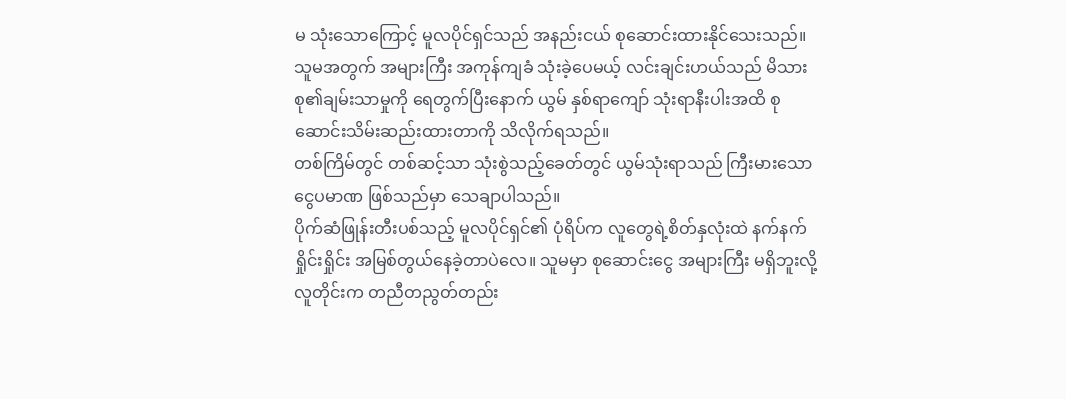မ သုံးသောကြောင့် မူလပိုင်ရှင်သည် အနည်းငယ် စုဆောင်းထားနိုင်သေးသည်။
သူမအတွက် အများကြီး အကုန်ကျခံ သုံးခဲ့ပေမယ့် လင်းချင်းဟယ်သည် မိသားစု၏ချမ်းသာမှုကို ရေတွက်ပြီးနောက် ယွမ် နှစ်ရာကျော် သုံးရာနီးပါးအထိ စုဆောင်းသိမ်းဆည်းထားတာကို သိလိုက်ရသည်။
တစ်ကြိမ်တွင် တစ်ဆင့်သာ သုံးစွဲသည့်ခေတ်တွင် ယွမ်သုံးရာသည် ကြီးမားသော ငွေပမာဏ ဖြစ်သည်မှာ သေချာပါသည်။
ပိုက်ဆံဖြုန်းတီးပစ်သည့် မူလပိုင်ရှင်၏ ပုံရိပ်က လူတွေရဲ့စိတ်နှလုံးထဲ နက်နက်ရှိုင်းရှိုင်း အမြစ်တွယ်နေခဲ့တာပဲလေ။ သူမမှာ စုဆောင်းငွေ အများကြီး မရှိဘူးလို့ လူတိုင်းက တညီတညွတ်တည်း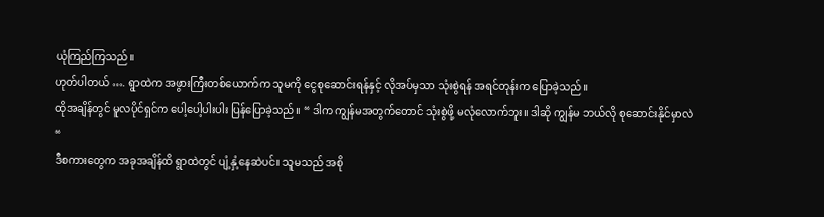ယုံကြည်ကြသည်။
ဟုတ်ပါတယ် …. ရွာထဲက အဖွားကြီးတစ်ယောက်က သူမကို ငွေစုဆောင်းရန်နှင့် လိုအပ်မှသာ သုံးစွဲရန် အရင်တုန်းက ပြောခဲ့သည်။
ထိုအချိန်တွင် မူလပိုင်ရှင်က ပေါ့ပေါ့ပါးပါး ပြန်ပြောခဲ့သည်။ “ ဒါက ကျွန်မအတွက်တောင် သုံးစွဲဖို့ မလုံလောက်ဘူး။ ဒါဆို ကျွန်မ ဘယ်လို စုဆောင်းနိုင်မှာလဲ “
ဒီစကားတွေက အခုအချိန်ထိ ရွာထဲတွင် ပျံ့နှံ့နေဆဲပင်။ သူမသည် အစို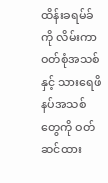ထိန်းခရမ်ခ်ကို လိမ်းကာ ဝတ်စုံအသစ်နှင့် သားရေဖိနပ်အသစ်တွေကို ဝတ်ဆင်ထား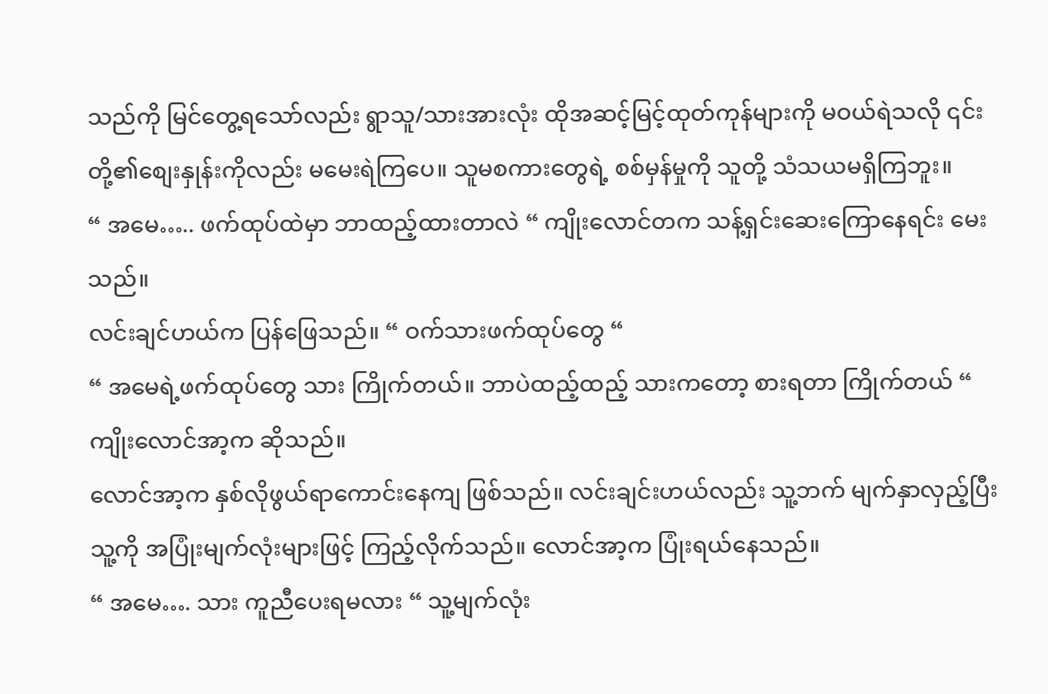သည်ကို မြင်တွေ့ရသော်လည်း ရွာသူ/သားအားလုံး ထိုအဆင့်မြင့်ထုတ်ကုန်များကို မဝယ်ရဲသလို ၎င်းတို့၏စျေးနှုန်းကိုလည်း မမေးရဲကြပေ။ သူမစကားတွေရဲ့ စစ်မှန်မှုကို သူတို့ သံသယမရှိကြဘူး။
“ အမေ….. ဖက်ထုပ်ထဲမှာ ဘာထည့်ထားတာလဲ “ ကျိုးလောင်တက သန့်ရှင်းဆေးကြောနေရင်း မေးသည်။
လင်းချင်ဟယ်က ပြန်ဖြေသည်။ “ ဝက်သားဖက်ထုပ်တွေ “
“ အမေရဲ့ဖက်ထုပ်တွေ သား ကြိုက်တယ်။ ဘာပဲထည့်ထည့် သားကတော့ စားရတာ ကြိုက်တယ် “ ကျိုးလောင်အာ့က ဆိုသည်။
လောင်အာ့က နှစ်လိုဖွယ်ရာကောင်းနေကျ ဖြစ်သည်။ လင်းချင်းဟယ်လည်း သူ့ဘက် မျက်နှာလှည့်ပြီး သူ့ကို အပြုံးမျက်လုံးများဖြင့် ကြည့်လိုက်သည်။ လောင်အာ့က ပြုံးရယ်နေသည်။
“ အမေ…. သား ကူညီပေးရမလား “ သူ့မျက်လုံး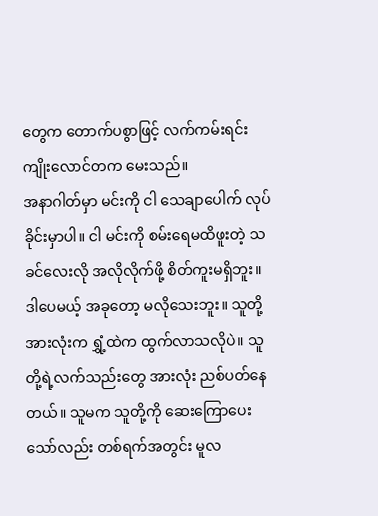တွေက တောက်ပစွာဖြင့် လက်ကမ်းရင်း ကျိုးလောင်တက မေးသည်။
အနာဂါတ်မှာ မင်းကို ငါ သေချာပေါက် လုပ်ခိုင်းမှာပါ။ ငါ မင်းကို စမ်းရေမထိဖူးတဲ့ သခင်လေးလို အလိုလိုက်ဖို့ စိတ်ကူးမရှိဘူး။
ဒါပေမယ့် အခုတော့ မလိုသေးဘူး။ သူတို့အားလုံးက ရွှံ့ထဲက ထွက်လာသလိုပဲ။ သူတို့ရဲ့လက်သည်းတွေ အားလုံး ညစ်ပတ်နေတယ်။ သူမက သူတို့ကို ဆေးကြောပေးသော်လည်း တစ်ရက်အတွင်း မူလ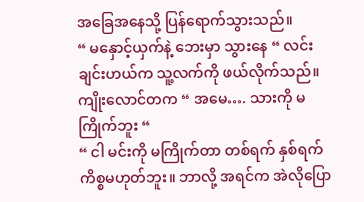အခြေအနေသို့ ပြန်ရောက်သွားသည်။
“ မနှောင့်ယှက်နဲ့ ဘေးမှာ သွားနေ “ လင်းချင်းဟယ်က သူ့လက်ကို ဖယ်လိုက်သည်။
ကျိုးလောင်တက “ အမေ…. သားကို မကြိုက်ဘူး “
“ ငါ မင်းကို မကြိုက်တာ တစ်ရက် နှစ်ရက် ကိစ္စမဟုတ်ဘူး။ ဘာလို့ အရင်က အဲလိုပြော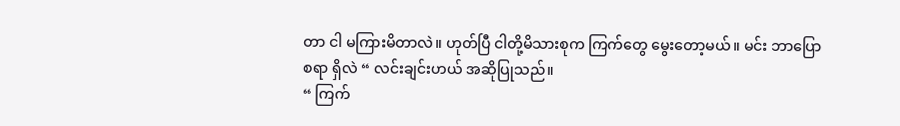တာ ငါ မကြားမိတာလဲ။ ဟုတ်ပြီ ငါတို့မိသားစုက ကြက်တွေ မွေးတော့မယ်။ မင်း ဘာပြောစရာ ရှိလဲ “ လင်းချင်းဟယ် အဆိုပြုသည်။
“ ကြက်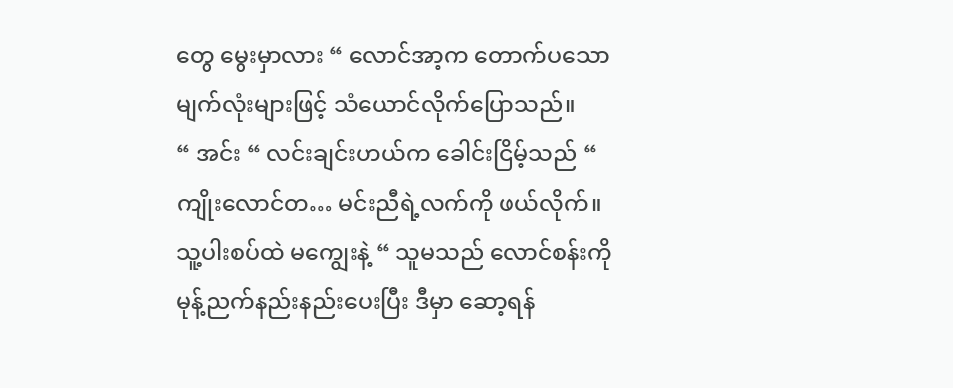တွေ မွေးမှာလား “ လောင်အာ့က တောက်ပသော မျက်လုံးများဖြင့် သံယောင်လိုက်ပြောသည်။
“ အင်း “ လင်းချင်းဟယ်က ခေါင်းငြိမ့်သည် “ ကျိုးလောင်တ… မင်းညီရဲ့လက်ကို ဖယ်လိုက်။ သူ့ပါးစပ်ထဲ မကျွေးနဲ့ “ သူမသည် လောင်စန်းကို မုန့်ညက်နည်းနည်းပေးပြီး ဒီမှာ ဆော့ရန်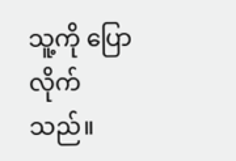သူ့ကို ပြောလိုက်သည်။